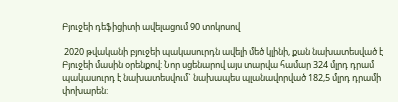Բյուջեի դեֆիցիտի ավելացում 90 տոկոսով

 2020 թվականի բյուջեի պակասուրդն ավելի մեծ կլինի, քան նախատեսված է Բյուջեի մասին օրենքով: Նոր սցենարով այս տարվա համար 324 մլրդ դրամ պակասուրդ է նախատեսվում` նախապես պլանավորված 182,5 մլրդ դրամի փոխարեն: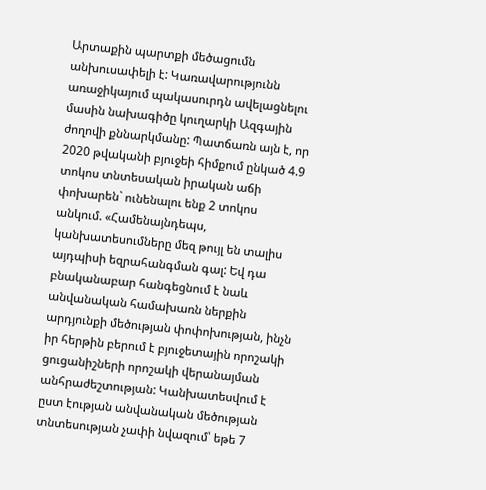Արտաքին պարտքի մեծացումն անխուսափելի է: Կառավարությունն առաջիկայում պակասուրդն ավելացնելու մասին նախագիծը կուղարկի Ազգային ժողովի քննարկմանը: Պատճառն այն է, որ 2020 թվականի բյուջեի հիմքում ընկած 4.9 տոկոս տնտեսական իրական աճի փոխարեն` ունենալու ենք 2 տոկոս անկում. «Համենայնդեպս, կանխատեսումները մեզ թույլ են տալիս այդպիսի եզրահանգման գալ: Եվ դա բնականաբար հանգեցնում է նաև անվանական համախառն ներքին արդյունքի մեծության փոփոխության, ինչն իր հերթին բերում է բյուջետային որոշակի ցուցանիշների որոշակի վերանայման անհրաժեշտության: Կանխատեսվում է ըստ էության անվանական մեծության տնտեսության չափի նվազում՝ եթե 7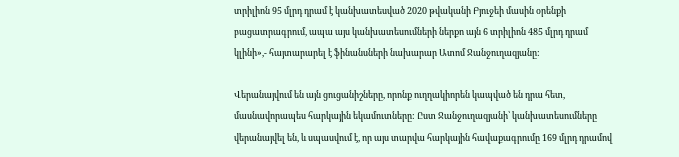տրիլիոն 95 մլրդ դրամ է կանխատեսված 2020 թվականի Բյուջեի մասին օրենքի բացատրագրում, ապա այս կանխատեսումների ներքո այն 6 տրիլիոն 485 մլրդ դրամ կլինի»,- հայտարարել է ֆինանսների նախարար Ատոմ Ջանջուղազյանը:

Վերանայվում են այն ցուցանիշները, որոնք ուղղակիորեն կապված են դրա հետ, մասնավորապես հարկային եկամուտները: Ըստ Ջանջուղազյանի՝ կանխատեսումները վերանայվել են, և սպասվում է, որ այս տարվա հարկային հավաքագրումը 169 մլրդ դրամով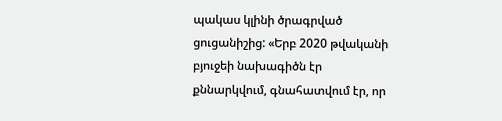պակաս կլինի ծրագրված ցուցանիշից: «Երբ 2020 թվականի բյուջեի նախագիծն էր քննարկվում, գնահատվում էր, որ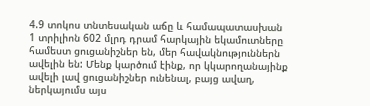4.9 տոկոս տնտեսական աճը և համապատասխան 1 տրիլիոն 602 մլրդ դրամ հարկային եկամուտները համեստ ցուցանիշներ են, մեր հավակնություններն ավելին են: Մենք կարծում էինք, որ կկարողանայինք ավելի լավ ցուցանիշներ ունենալ, բայց ավաղ, ներկայումս այս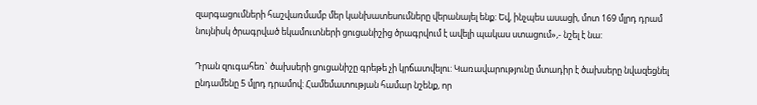զարգացումների հաշվառմամբ մեր կանխատեսումները վերանայել ենք: Եվ, ինչպես ասացի, մոտ 169 մլրդ դրամ նույնիսկ ծրագրված եկամուտների ցուցանիշից ծրագրվում է ավելի պակաս ստացում»,- նշել է նա:

Դրան զուգահեռ` ծախսերի ցուցանիշը գրեթե չի կրճատվելու: Կառավարությունը մտադիր է ծախսերը նվազեցնել ընդամենը 5 մլրդ դրամով: Համեմատության համար նշենք, որ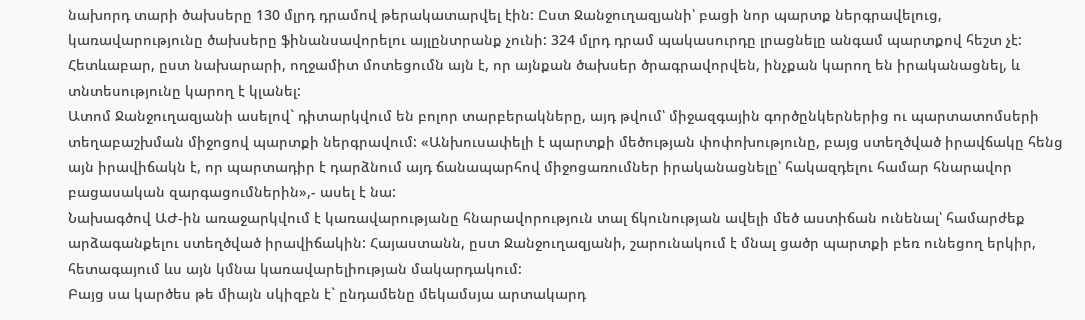նախորդ տարի ծախսերը 130 մլրդ դրամով թերակատարվել էին: Ըստ Ջանջուղազյանի՝ բացի նոր պարտք ներգրավելուց, կառավարությունը ծախսերը ֆինանսավորելու այլընտրանք չունի: 324 մլրդ դրամ պակասուրդը լրացնելը անգամ պարտքով հեշտ չէ: Հետևաբար, ըստ նախարարի, ողջամիտ մոտեցումն այն է, որ այնքան ծախսեր ծրագրավորվեն, ինչքան կարող են իրականացնել, և տնտեսությունը կարող է կլանել:
Ատոմ Ջանջուղազյանի ասելով` դիտարկվում են բոլոր տարբերակները, այդ թվում՝ միջազգային գործընկերներից ու պարտատոմսերի տեղաբաշխման միջոցով պարտքի ներգրավում: «Անխուսափելի է պարտքի մեծության փոփոխությունը, բայց ստեղծված իրավճակը հենց այն իրավիճակն է, որ պարտադիր է դարձնում այդ ճանապարհով միջոցառումներ իրականացնելը՝ հակազդելու համար հնարավոր բացասական զարգացումներին»,- ասել է նա:
Նախագծով ԱԺ-ին առաջարկվում է կառավարությանը հնարավորություն տալ ճկունության ավելի մեծ աստիճան ունենալ՝ համարժեք արձագանքելու ստեղծված իրավիճակին: Հայաստանն, ըստ Ջանջուղազյանի, շարունակում է մնալ ցածր պարտքի բեռ ունեցող երկիր, հետագայում ևս այն կմնա կառավարելիության մակարդակում:
Բայց սա կարծես թե միայն սկիզբն է` ընդամենը մեկամսյա արտակարդ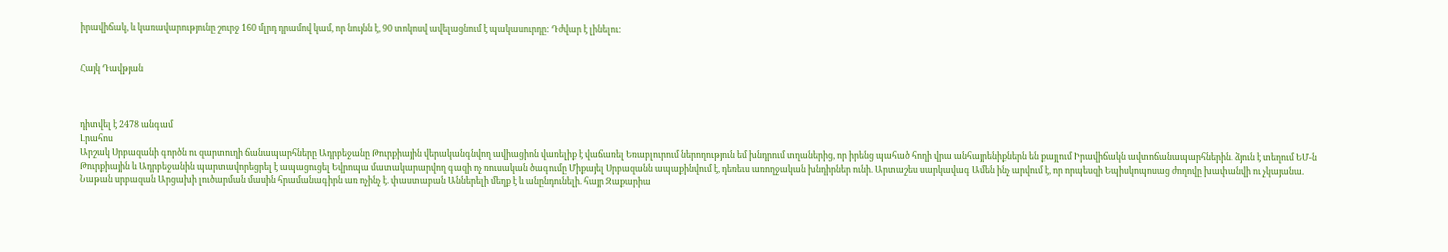իրավիճակ, և կառավարությունը շուրջ 160 մլրդ դրամով կամ, որ նույնն է, 90 տոկոսվ ավելացնում է պակասուրդը: Դժվար է լինելու:


Հայկ Դավթյան



դիտվել է 2478 անգամ
Լրահոս
Արշակ Սրբազանի գործն ու զարտուղի ճանապարհները Ադրբեջանը Թուրքիային վերականգնվող ավիացիոն վառելիք է վաճառել Եռաբլուրում ներողություն եմ խնդրում տղաներից, որ իրենց պահած հողի վրա անհայրենիքներն են քայլում Իրավիճակն ավտոճանապարհներին․ ձյուն է տեղում ԵՄ-ն Թուրքիային և Ադրբեջանին պարտավորեցրել է ապացուցել Եվրոպա մատակարարվող գազի ոչ ռուսական ծագումը Միքայել Սրբազանն ապաքինվում է, դեռեւս առողջական խնդիրներ ունի. Արտաշես սարկավագ Ամեն ինչ արվում է, որ որպեսզի Եպիսկոպոսաց ժողովը խափանվի ու չկայանա. Նաթան սրբազան Արցախի լուծարման մասին հրամանագիրն առ ոչինչ է. փաստաբան Աններելի մեղք է և անընդունելի. հայր Զաքարիա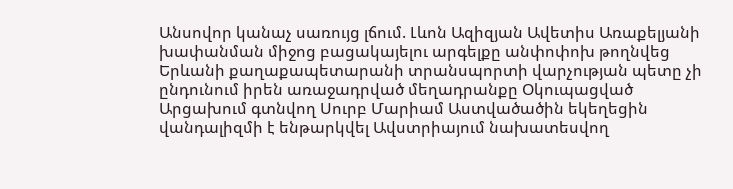Անսովոր կանաչ սառույց լճում. Լևոն Ազիզյան Ավետիս Առաքելյանի խափանման միջոց բացակայելու արգելքը անփոփոխ թողնվեց Երևանի քաղաքապետարանի տրանսպորտի վարչության պետը չի ընդունում իրեն առաջադրված մեղադրանքը Օկուպացված Արցախում գտնվող Սուրբ Մարիամ Աստվածածին եկեղեցին վանդալիզմի է ենթարկվել Ավստրիայում նախատեսվող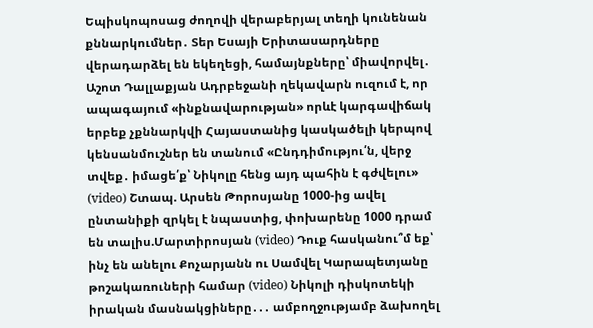Եպիսկոպոսաց ժողովի վերաբերյալ տեղի կունենան քննարկումներ․ Տեր Եսայի Երիտասարդները վերադարձել են եկեղեցի, համայնքները՝ միավորվել․ Աշոտ Դալլաքյան Ադրբեջանի ղեկավարն ուզում է, որ ապագայում «ինքնավարության» որևէ կարգավիճակ երբեք չքննարկվի Հայաստանից կասկածելի կերպով կենսանմուշներ են տանում «Ընդդիմությու՛ն, վերջ տվեք․ իմացե՛ք՝ Նիկոլը հենց այդ պահին է գժվելու» (video) Շտապ. Արսեն Թորոսյանը 1000-ից ավել ընտանիքի զրկել է նպաստից, փոխարենը 1000 դրամ են տալիս.Մարտիրոսյան (video) Դուք հասկանու՞մ եք՝ ինչ են անելու Քոչարյանն ու Սամվել Կարապետյանը թոշակառուների համար (video) Նիկոլի դիսկոտեկի իրական մասնակցիները․․․ ամբողջությամբ ձախողել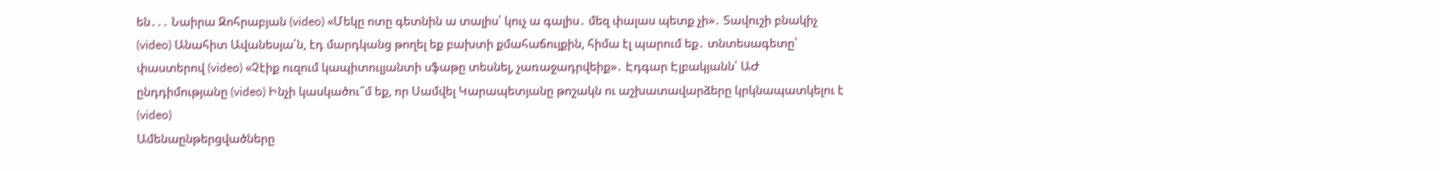են․․․ Նաիրա Զոհրաբյան (video) «Մեկը ոտը գետնին ա տալիս՝ կուչ ա գալիս․ մեզ փալաս պետք չի»․ Տավուշի բնակիչ (video) Անահիտ Ավանեսյա՛ն, էդ մարդկանց թողել եք բախտի քմահաճույքին, հիմա էլ պարում եք․ տնտեսագետը՝ փաստերով (video) «Չէիք ուզում կապիտուլյանտի սֆաթը տեսնել, չառաջադրվեիք»․ Էդգար Էլբակյանն՝ ԱԺ ընդդիմությանը (video) Ինչի կասկածու՞մ եք, որ Սամվել Կարապետյանը թոշակն ու աշխատավարձերը կրկնապատկելու է (video)
Ամենաընթերցվածները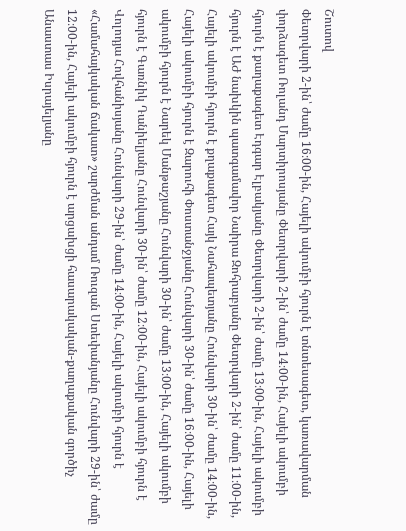Շուտով
Փետրվարի 2-ին՝ ժամը 16։00-ին, Հայելի ակումբի հյուրն է տնտեսագետ, կառավարման փորձագետ Ռոլանդ Մարտիրոսյանը Փետրվարի 2-ին՝ ժամը 14։00-ին, Հայելի ակումբի հյուրն է քաղաքագետ Էդգար Էլբակյանը Փետրվարի 2-ին՝ ժամը 13։00-ին, Հայելի ակումբի հյուրն է ԱԺ նախկին պատգամավոր Նաիրա Զոհրաբյանը Փետրվարի 2-ին՝ ժամը 11։00-ին, Հայելի ակումբի հյուրն է քղաքագետ Հայկ Նահապետյանը Հունվարի 30-ին՝ ժամը 14։00-ին, Հայելի ակումբի հյուրն է Զարուհի Փոստանջյանը Հունվարի 30-ին՝ ժամը 16։00-ին, Հայելի ակումբի հյուրն է Նարեկ Մանթաշյանը Հունվարի 30-ին՝ ժամը 13։00-ին, Հայելի ակումբի հյուրն է Գառնիկ Դանիելյանը Հունվարի 30-ին՝ ժամը 12։00-ին, Հայելի ակումբի հյուրն է Վոլոդյա Հովհանիսյանը Հունվարի 29-ին՝ ժամը 14։00-ին, Հայելի ակումբի հյուրն է «Համահայկական ճակատ» շարժման անդամ Ռուզան Ստեփանյանը Հունվարի 29-ին՝ ժամը 12։00-ին, Հայելի ակումբի հյուրն է արցախցի հասարակական-քաղաքական գործիչ Անաստաս Իսրայելյանը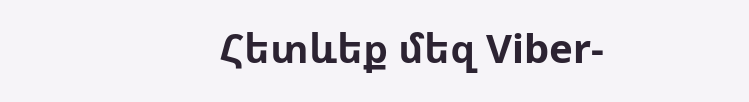Հետևեք մեզ Viber-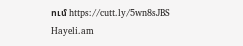ում https://cutt.ly/5wn8sJBS
Hayeli.am